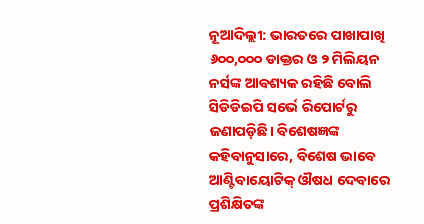ନୂଆଦିଲ୍ଲୀ: ଭାରତରେ ପାଖାପାଖି ୬୦୦,୦୦୦ ଡାକ୍ତର ଓ ୨ ମିଲିୟନ ନର୍ସଙ୍କ ଆବଶ୍ୟକ ରହିଛି ବୋଲି ସିଡିଡିଇପି ସର୍ଭେ ରିପୋର୍ଟରୁ ଜଣାପଡ଼ିଛି। ବିଶେଷଜ୍ଞଙ୍କ କହିବାନୁସାରେ, ବିଶେଷ ଭାବେ ଆଣ୍ଟିବାୟୋଟିକ୍ ଔଷଧ ଦେବାରେ ପ୍ରଶିକ୍ଷିତଙ୍କ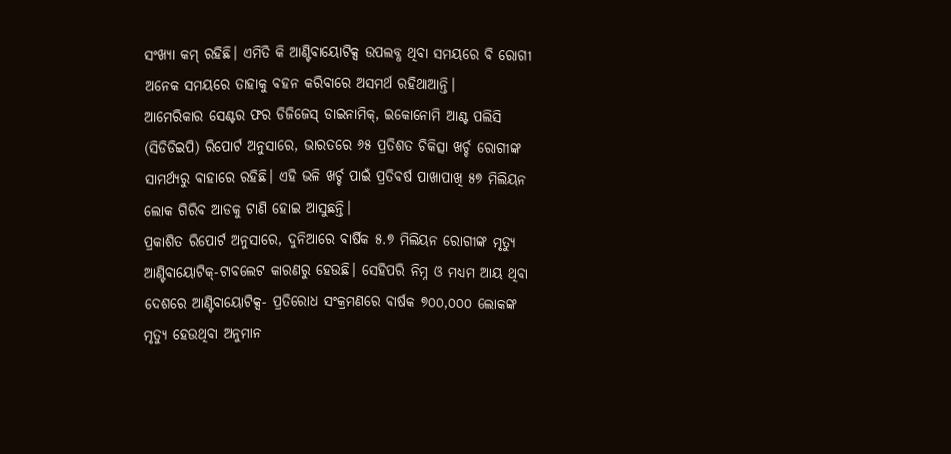ସଂଖ୍ୟା କମ୍ ରହିଛି। ଏମିତି କି ଆଣ୍ଟିବାୟୋଟିକ୍ସ ଉପଲବ୍ଧ ଥିବା ସମୟରେ ବି ରୋଗୀ ଅନେକ ସମୟରେ ତାହାକୁ ବହନ କରିବାରେ ଅସମର୍ଥ ରହିଥାଆନ୍ତି।
ଆମେରିକାର ସେଣ୍ଟର ଫର ଡିଜିଜେସ୍ ଡାଇନାମିକ୍, ଇକୋନୋମି ଆଣ୍ଟ ପଲିସି (ସିଡିଡିଇପି) ରିପୋର୍ଟ ଅନୁସାରେ, ଭାରତରେ ୬୫ ପ୍ରତିଶତ ଚିକିତ୍ସା ଖର୍ଚ୍ଚ ରୋଗୀଙ୍କ ସାମର୍ଥ୍ୟରୁ ବାହାରେ ରହିଛି। ଏହି ଭଳି ଖର୍ଚ୍ଚ ପାଇଁ ପ୍ରତିବର୍ଷ ପାଖାପାଖି ୫୭ ମିଲିୟନ ଲୋକ ଗିରିବ ଆଡକୁ ଟାଣି ହୋଇ ଆସୁଛନ୍ତି।
ପ୍ରକାଶିତ ରିପୋର୍ଟ ଅନୁସାରେ, ଦୁନିଆରେ ବାର୍ଷିକ ୫.୭ ମିଲିୟନ ରୋଗୀଙ୍କ ମୃତ୍ୟୁ ଆଣ୍ଟିବାୟୋଟିକ୍-ଟାବଲେଟ କାରଣରୁ ହେଉଛି। ସେହିପରି ନିମ୍ନ ଓ ମଧ୍ୟମ ଆୟ ଥିବା ଦେଶରେ ଆଣ୍ଟିବାୟୋଟିକ୍ସ- ପ୍ରତିରୋଧ ସଂକ୍ରମଣରେ ବାର୍ଷକ ୭୦୦,୦୦୦ ଲୋକଙ୍କ ମୃତ୍ୟୁ ହେଉଥିବା ଅନୁମାନ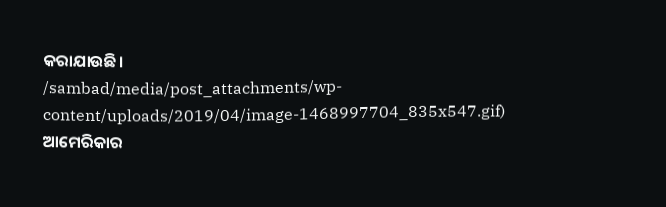କରାଯାଉଛି।
/sambad/media/post_attachments/wp-content/uploads/2019/04/image-1468997704_835x547.gif)
ଆମେରିକାର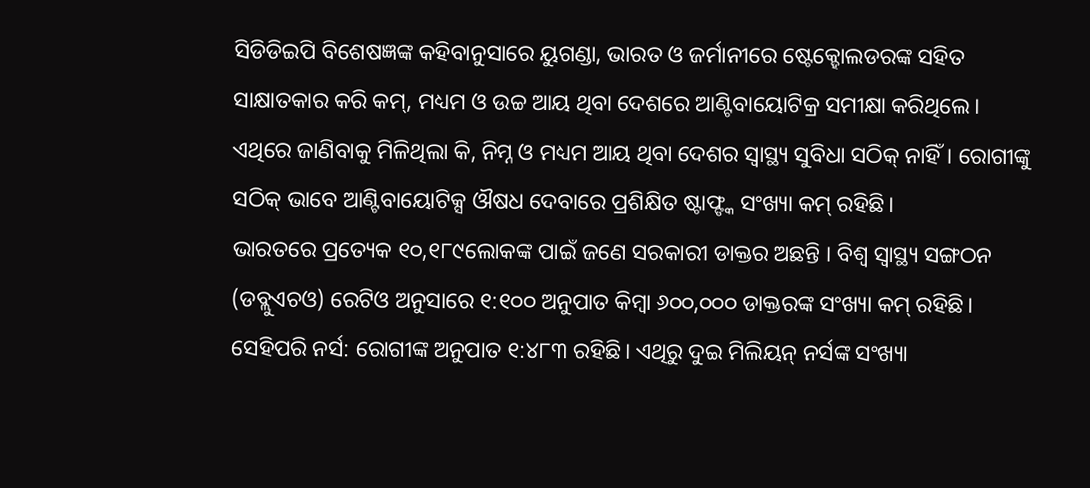ସିଡିଡିଇପି ବିଶେଷଜ୍ଞଙ୍କ କହିବାନୁସାରେ ୟୁଗଣ୍ଡା, ଭାରତ ଓ ଜର୍ମାନୀରେ ଷ୍ଟେକ୍ହୋଲଡରଙ୍କ ସହିତ ସାକ୍ଷାତକାର କରି କମ୍, ମଧ୍ୟମ ଓ ଉଚ୍ଚ ଆୟ ଥିବା ଦେଶରେ ଆଣ୍ଟିବାୟୋଟିକ୍ର ସମୀକ୍ଷା କରିଥିଲେ। ଏଥିରେ ଜାଣିବାକୁ ମିଳିଥିଲା କି, ନିମ୍ନ ଓ ମଧ୍ୟମ ଆୟ ଥିବା ଦେଶର ସ୍ୱାସ୍ଥ୍ୟ ସୁବିଧା ସଠିକ୍ ନାହିଁ। ରୋଗୀଙ୍କୁ ସଠିକ୍ ଭାବେ ଆଣ୍ଟିବାୟୋଟିକ୍ସ ଔଷଧ ଦେବାରେ ପ୍ରଶିକ୍ଷିତ ଷ୍ଟାଫ୍ଙ୍କ ସଂଖ୍ୟା କମ୍ ରହିଛି।
ଭାରତରେ ପ୍ରତ୍ୟେକ ୧୦,୧୮୯ଲୋକଙ୍କ ପାଇଁ ଜଣେ ସରକାରୀ ଡାକ୍ତର ଅଛନ୍ତି । ବିଶ୍ୱ ସ୍ୱାସ୍ଥ୍ୟ ସଙ୍ଗଠନ (ଡବ୍ଲୁଏଚଓ) ରେଟିଓ ଅନୁସାରେ ୧:୧୦୦ ଅନୁପାତ କିମ୍ବା ୬୦୦,୦୦୦ ଡାକ୍ତରଙ୍କ ସଂଖ୍ୟା କମ୍ ରହିଛି। ସେହିପରି ନର୍ସ: ରୋଗୀଙ୍କ ଅନୁପାତ ୧:୪୮୩ ରହିଛି। ଏଥିରୁ ଦୁଇ ମିଲିୟନ୍ ନର୍ସଙ୍କ ସଂଖ୍ୟା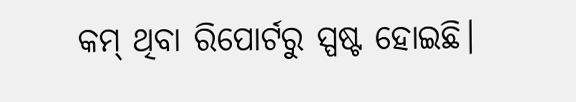କମ୍ ଥିବା ରିପୋର୍ଟରୁ ସ୍ପଷ୍ଟ ହୋଇଛି।